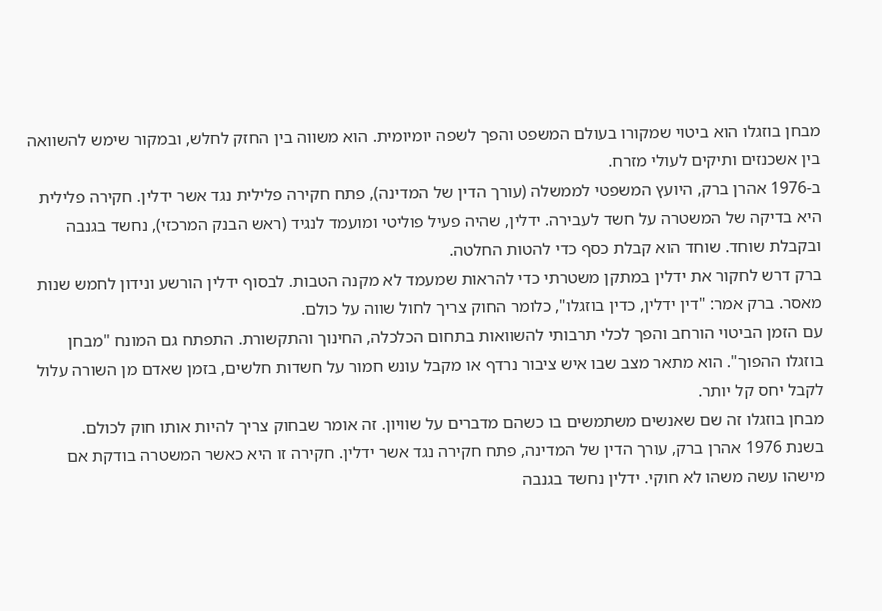מבחן בוזגלו הוא ביטוי שמקורו בעולם המשפט והפך לשפה יומיומית. הוא משווה בין החזק לחלש, ובמקור שימש להשוואה בין אשכנזים ותיקים לעולי מזרח.
ב-1976 אהרן ברק, היועץ המשפטי לממשלה (עורך הדין של המדינה), פתח חקירה פלילית נגד אשר ידלין. חקירה פלילית היא בדיקה של המשטרה על חשד לעבירה. ידלין, שהיה פעיל פוליטי ומועמד לנגיד (ראש הבנק המרכזי), נחשד בגנבה ובקבלת שוחד. שוחד הוא קבלת כסף כדי להטות החלטה.
ברק דרש לחקור את ידלין במתקן משטרתי כדי להראות שמעמד לא מקנה הטבות. לבסוף ידלין הורשע ונידון לחמש שנות מאסר. ברק אמר: "דין ידלין, כדין בוזגלו", כלומר החוק צריך לחול שווה על כולם.
עם הזמן הביטוי הורחב והפך לכלי תרבותי להשוואות בתחום הכלכלה, החינוך והתקשורת. התפתח גם המונח "מבחן בוזגלו ההפוך". הוא מתאר מצב שבו איש ציבור נרדף או מקבל עונש חמור על חשדות חלשים, בזמן שאדם מן השורה עלול לקבל יחס קל יותר.
מבחן בוזגלו זה שם שאנשים משתמשים בו כשהם מדברים על שוויון. זה אומר שבחוק צריך להיות אותו חוק לכולם.
בשנת 1976 אהרן ברק, עורך הדין של המדינה, פתח חקירה נגד אשר ידלין. חקירה זו היא כאשר המשטרה בודקת אם מישהו עשה משהו לא חוקי. ידלין נחשד בגנבה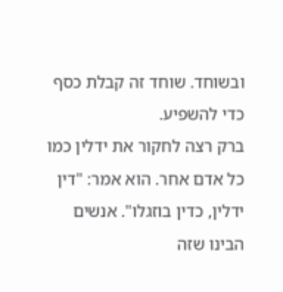ובשוחד. שוחד זה קבלת כסף כדי להשפיע.
ברק רצה לחקור את ידלין כמו כל אדם אחר. הוא אמר: "דין ידלין, כדין בוזגלו". אנשים הבינו שזה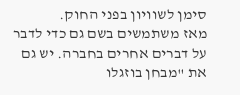סימן לשוויון בפני החוק.
מאז משתמשים בשם גם כדי לדבר על דברים אחרים בחברה. יש גם את "מבחן בוזגלו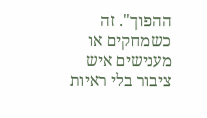ההפוך". זה כשמחקים או מענישים איש ציבור בלי ראיות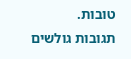טובות.
תגובות גולשים